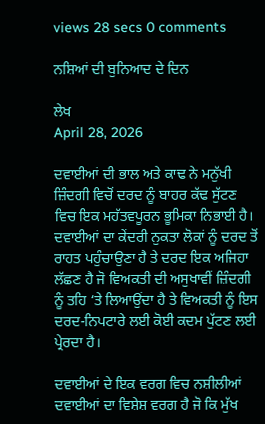views 28 secs 0 comments

ਨਸ਼ਿਆਂ ਦੀ ਬੁਨਿਆਦ ਦੇ ਦਿਨ

ਲੇਖ
April 28, 2026

ਦਵਾਈਆਂ ਦੀ ਭਾਲ ਅਤੇ ਕਾਢ ਨੇ ਮਨੁੱਖੀ ਜ਼ਿੰਦਗੀ ਵਿਚੋਂ ਦਰਦ ਨੂੰ ਬਾਹਰ ਕੱਢ ਸੁੱਟਣ ਵਿਚ ਇਕ ਮਹੱਤਵਪੂਰਨ ਭੂਮਿਕਾ ਨਿਭਾਈ ਹੈ। ਦਵਾਈਆਂ ਦਾ ਕੇਂਦਰੀ ਨੁਕਤਾ ਲੋਕਾਂ ਨੂੰ ਦਰਦ ਤੋਂ ਰਾਹਤ ਪਹੁੰਚਾਉਣਾ ਹੈ ਤੇ ਦਰਦ ਇਕ ਅਜਿਹਾ ਲੱਛਣ ਹੈ ਜੋ ਵਿਅਕਤੀ ਦੀ ਅਸੁਖਾਵੀਂ ਜ਼ਿੰਦਗੀ ਨੂੰ ਤਹਿ ‘ਤੇ ਲਿਆਉਂਦਾ ਹੈ ਤੇ ਵਿਅਕਤੀ ਨੂੰ ਇਸ ਦਰਦ-ਨਿਪਟਾਰੇ ਲਈ ਕੋਈ ਕਦਮ ਪੁੱਟਣ ਲਈ ਪ੍ਰੇਰਦਾ ਹੈ।

ਦਵਾਈਆਂ ਦੇ ਇਕ ਵਰਗ ਵਿਚ ਨਸ਼ੀਲੀਆਂ ਦਵਾਈਆਂ ਦਾ ਵਿਸ਼ੇਸ਼ ਵਰਗ ਹੈ ਜੋ ਕਿ ਮੁੱਖ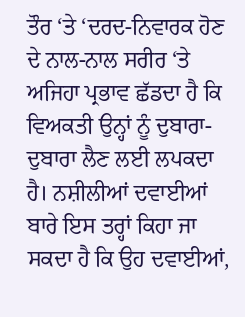ਤੌਰ ‘ਤੇ ‘ਦਰਦ-ਨਿਵਾਰਕ ਹੋਣ ਦੇ ਨਾਲ-ਨਾਲ ਸਰੀਰ ‘ਤੇ ਅਜਿਹਾ ਪ੍ਰਭਾਵ ਛੱਡਦਾ ਹੈ ਕਿ ਵਿਅਕਤੀ ਉਨ੍ਹਾਂ ਨੂੰ ਦੁਬਾਰਾ-ਦੁਬਾਰਾ ਲੈਣ ਲਈ ਲਪਕਦਾ ਹੈ। ਨਸ਼ੀਲੀਆਂ ਦਵਾਈਆਂ ਬਾਰੇ ਇਸ ਤਰ੍ਹਾਂ ਕਿਹਾ ਜਾ ਸਕਦਾ ਹੈ ਕਿ ਉਹ ਦਵਾਈਆਂ,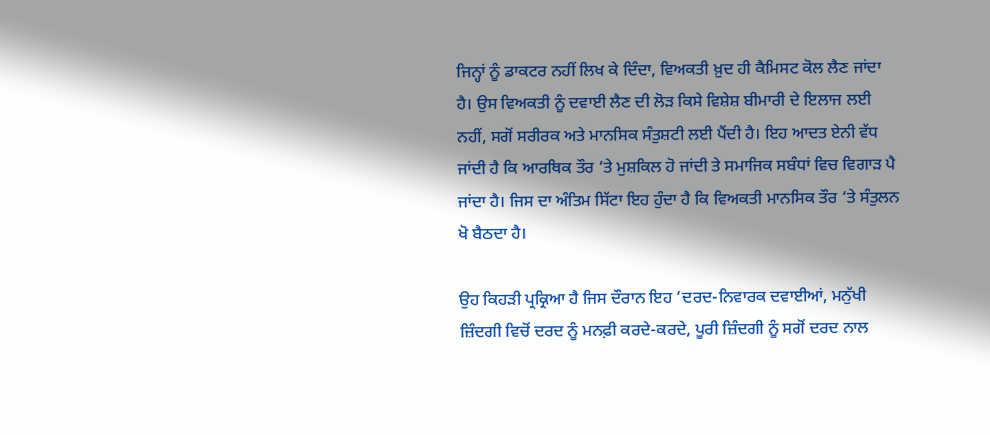ਜਿਨ੍ਹਾਂ ਨੂੰ ਡਾਕਟਰ ਨਹੀਂ ਲਿਖ ਕੇ ਦਿੰਦਾ, ਵਿਅਕਤੀ ਖ਼ੁਦ ਹੀ ਕੈਮਿਸਟ ਕੋਲ ਲੈਣ ਜਾਂਦਾ ਹੈ। ਉਸ ਵਿਅਕਤੀ ਨੂੰ ਦਵਾਈ ਲੈਣ ਦੀ ਲੋੜ ਕਿਸੇ ਵਿਸ਼ੇਸ਼ ਬੀਮਾਰੀ ਦੇ ਇਲਾਜ ਲਈ ਨਹੀਂ, ਸਗੋਂ ਸਰੀਰਕ ਅਤੇ ਮਾਨਸਿਕ ਸੰਤੁਸ਼ਟੀ ਲਈ ਪੈਂਦੀ ਹੈ। ਇਹ ਆਦਤ ਏਨੀ ਵੱਧ ਜਾਂਦੀ ਹੈ ਕਿ ਆਰਥਿਕ ਤੌਰ ‘ਤੇ ਮੁਸ਼ਕਿਲ ਹੋ ਜਾਂਦੀ ਤੇ ਸਮਾਜਿਕ ਸਬੰਧਾਂ ਵਿਚ ਵਿਗਾੜ ਪੈ ਜਾਂਦਾ ਹੈ। ਜਿਸ ਦਾ ਅੰਤਿਮ ਸਿੱਟਾ ਇਹ ਹੁੰਦਾ ਹੈ ਕਿ ਵਿਅਕਤੀ ਮਾਨਸਿਕ ਤੌਰ ‘ਤੇ ਸੰਤੁਲਨ ਖੋ ਬੈਠਦਾ ਹੈ।

ਉਹ ਕਿਹੜੀ ਪ੍ਰਕ੍ਰਿਆ ਹੈ ਜਿਸ ਦੌਰਾਨ ਇਹ ‘ਦਰਦ-ਨਿਵਾਰਕ ਦਵਾਈਆਂ, ਮਨੁੱਖੀ ਜ਼ਿੰਦਗੀ ਵਿਚੋਂ ਦਰਦ ਨੂੰ ਮਨਫ਼ੀ ਕਰਦੇ-ਕਰਦੇ, ਪੂਰੀ ਜ਼ਿੰਦਗੀ ਨੂੰ ਸਗੋਂ ਦਰਦ ਨਾਲ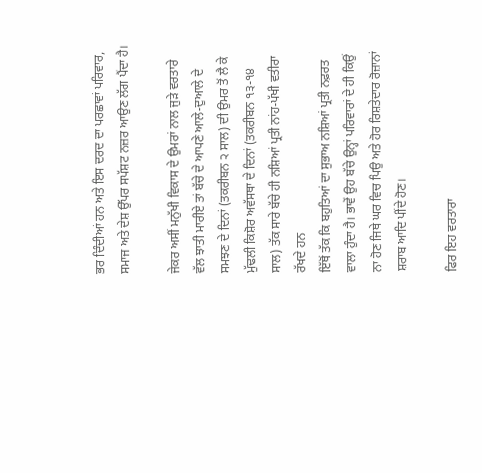ਭਰ ਦਿੰਦੀਆਂ ਹਨ ਅਤੇ ਇਸ ਦਰਦ ਦਾ ਪਰਛਾਵਾਂ ਪਰਿਵਾਰ, ਸਮਾਜ ਅਤੇ ਦੇਸ਼ ਉੱਪਰ ਸਪੱਸ਼ਟ ਨਜ਼ਰ ਆਉਣ ਲੱਗ ਪੈਂਦਾ ਹੈ।

ਜੇਕਰ ਅਸੀਂ ਮਨੁੱਖੀ ਵਿਕਾਸ ਦੇ ਉਮਰਾਂ ਨਾਲ ਜੁੜੇ ਵਰਤਾਰੇ ਵੱਲ ਝਾਤੀ ਮਾਰੀਏ ਤਾਂ ਬੱਚੇ ਦੇ ਆਪਣੇ ਆਲੇ-ਦੁਆਲੇ ਦੇ ਸਮਝਣ ਦੇ ਦਿਨਾਂ (ਤਕਰੀਬਨ ੨ ਸਾਲ) ਦੀ ਉਮਰ ਤੋਂ ਲੈ ਕੇ ਮੁੱਢਲੀ ਕਿਸ਼ੋਰ ਅਵੱਸਥਾ ਦੇ ਦਿਨਾਂ (ਤਕਰੀਬਨ ੧੩-੧੪ ਸਾਲ) ਤੱਕ ਸਾਰੇ ਬੱਚੇ ਹੀ ਨਸ਼ਿਆਂ ਪ੍ਰਤੀ ਨਾਂਹ-ਪੱਖੀ ਵਤੀਰਾ ਰੱਖਦੇ ਹਨ
ਇੱਥੋਂ ਤੱਕ ਕਿ ਬਹੁਤਿਆਂ ਦਾ ਸੁਭਾਅ ਨਸ਼ਿਆਂ ਪ੍ਰਤੀ ਨਫ਼ਰਤ ਵਾਲਾ ਹੁੰਦਾ ਹੈ। ਭਾਵੇਂ ਉਹ ਬੱਚੇ ਉਨ੍ਹਾਂ ਪਰਿਵਾਰਾਂ ਦੇ ਹੀ ਕਿਉਂ ਨਾ ਹੋਣ ਜਿਥੇ ਘਰ ਵਿਚ ਪਿਉ ਅਤੇ ਹੋਰ ਰਿਸ਼ਤੇਦਾਰ ਰੋਜ਼ਾਨਾਂ ਸ਼ਰਾਬ ਆਦਿ ਪੀਂਦੇ ਹੋਣ।

ਫਿਰ ਇਹ ਵਰਤਾਰਾ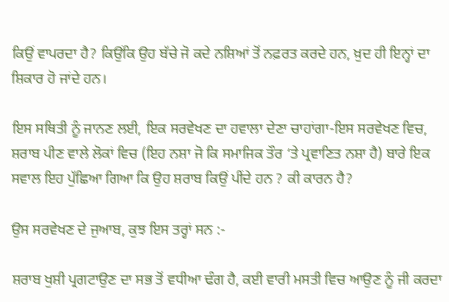ਕਿਉਂ ਵਾਪਰਦਾ ਹੈ? ਕਿਉਂਕਿ ਉਹ ਬੱਚੇ ਜੋ ਕਦੇ ਨਸ਼ਿਆਂ ਤੋਂ ਨਫ਼ਰਤ ਕਰਦੇ ਹਨ, ਖ਼ੁਦ ਹੀ ਇਨ੍ਹਾਂ ਦਾ ਸ਼ਿਕਾਰ ਹੋ ਜਾਂਦੇ ਹਨ।

ਇਸ ਸਥਿਤੀ ਨੂੰ ਜਾਨਣ ਲਈ, ਇਕ ਸਰਵੇਖਣ ਦਾ ਹਵਾਲਾ ਦੇਣਾ ਚਾਹਾਂਗਾ-ਇਸ ਸਰਵੇਖਣ ਵਿਚ, ਸ਼ਰਾਬ ਪੀਣ ਵਾਲੇ ਲੋਕਾਂ ਵਿਚ (ਇਹ ਨਸ਼ਾ ਜੋ ਕਿ ਸਮਾਜਿਕ ਤੌਰ ‘ਤੇ ਪ੍ਰਵਾਣਿਤ ਨਸ਼ਾ ਹੈ) ਬਾਰੇ ਇਕ ਸਵਾਲ ਇਹ ਪੁੱਛਿਆ ਗਿਆ ਕਿ ਉਹ ਸ਼ਰਾਬ ਕਿਉਂ ਪੀਂਦੇ ਹਨ ? ਕੀ ਕਾਰਨ ਹੈ?

ਉਸ ਸਰਵੇਖਣ ਦੇ ਜੁਆਬ, ਕੁਝ ਇਸ ਤਰ੍ਹਾਂ ਸਨ :-

ਸ਼ਰਾਬ ਖੁਸ਼ੀ ਪ੍ਰਗਟਾਉਣ ਦਾ ਸਭ ਤੋਂ ਵਧੀਆ ਢੰਗ ਹੈ, ਕਈ ਵਾਰੀ ਮਸਤੀ ਵਿਚ ਆਉਣ ਨੂੰ ਜੀ ਕਰਦਾ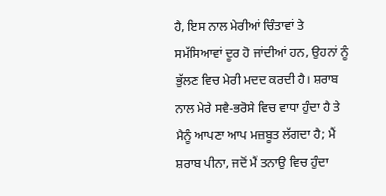ਹੈ, ਇਸ ਨਾਲ ਮੇਰੀਆਂ ਚਿੰਤਾਵਾਂ ਤੇ ਸਮੱਸਿਆਵਾਂ ਦੂਰ ਹੋ ਜਾਂਦੀਆਂ ਹਨ, ਉਹਨਾਂ ਨੂੰ ਭੁੱਲਣ ਵਿਚ ਮੇਰੀ ਮਦਦ ਕਰਦੀ ਹੈ। ਸ਼ਰਾਬ ਨਾਲ ਮੇਰੇ ਸਵੈ-ਭਰੋਸੇ ਵਿਚ ਵਾਧਾ ਹੁੰਦਾ ਹੈ ਤੇ ਮੈਨੂੰ ਆਪਣਾ ਆਪ ਮਜ਼ਬੂਤ ਲੱਗਦਾ ਹੈ; ਮੈਂ ਸ਼ਰਾਬ ਪੀਨਾ, ਜਦੋਂ ਮੈਂ ਤਨਾਉ ਵਿਚ ਹੁੰਦਾ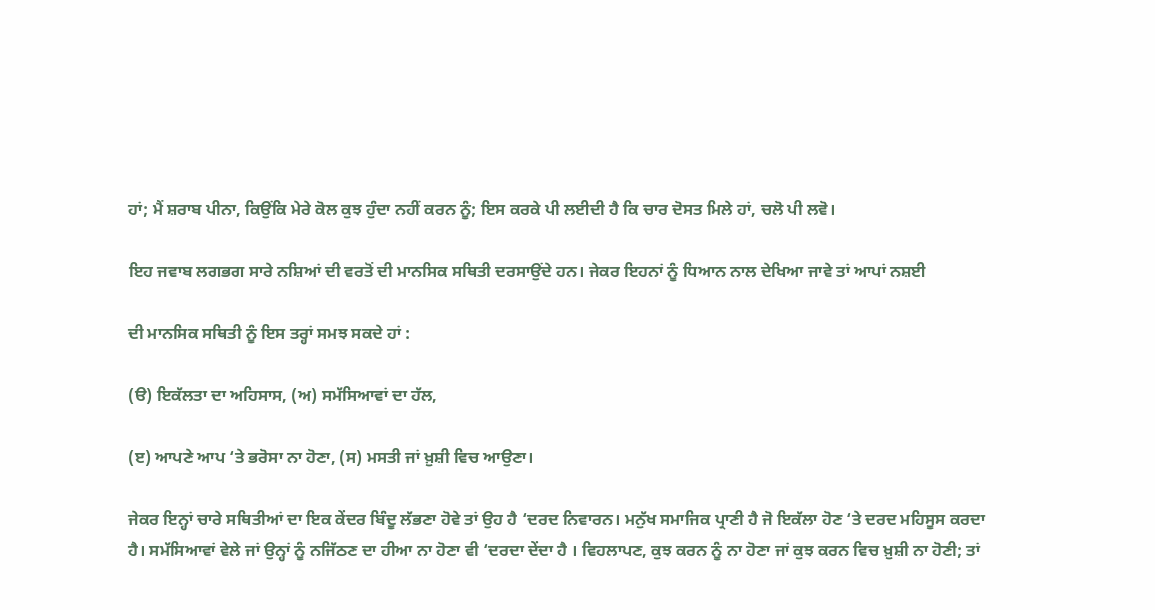ਹਾਂ; ਮੈਂ ਸ਼ਰਾਬ ਪੀਨਾ, ਕਿਉਂਕਿ ਮੇਰੇ ਕੋਲ ਕੁਝ ਹੁੰਦਾ ਨਹੀਂ ਕਰਨ ਨੂੰ; ਇਸ ਕਰਕੇ ਪੀ ਲਈਦੀ ਹੈ ਕਿ ਚਾਰ ਦੋਸਤ ਮਿਲੇ ਹਾਂ, ਚਲੋ ਪੀ ਲਵੋ।

ਇਹ ਜਵਾਬ ਲਗਭਗ ਸਾਰੇ ਨਸ਼ਿਆਂ ਦੀ ਵਰਤੋਂ ਦੀ ਮਾਨਸਿਕ ਸਥਿਤੀ ਦਰਸਾਉਂਦੇ ਹਨ। ਜੇਕਰ ਇਹਨਾਂ ਨੂੰ ਧਿਆਨ ਨਾਲ ਦੇਖਿਆ ਜਾਵੇ ਤਾਂ ਆਪਾਂ ਨਸ਼ਈ

ਦੀ ਮਾਨਸਿਕ ਸਥਿਤੀ ਨੂੰ ਇਸ ਤਰ੍ਹਾਂ ਸਮਝ ਸਕਦੇ ਹਾਂ :

(ੳ) ਇਕੱਲਤਾ ਦਾ ਅਹਿਸਾਸ, (ਅ) ਸਮੱਸਿਆਵਾਂ ਦਾ ਹੱਲ,

(ੲ) ਆਪਣੇ ਆਪ ‘ਤੇ ਭਰੋਸਾ ਨਾ ਹੋਣਾ, (ਸ) ਮਸਤੀ ਜਾਂ ਖ਼ੁਸ਼ੀ ਵਿਚ ਆਉਣਾ।

ਜੇਕਰ ਇਨ੍ਹਾਂ ਚਾਰੇ ਸਥਿਤੀਆਂ ਦਾ ਇਕ ਕੇਂਦਰ ਬਿੰਦੂ ਲੱਭਣਾ ਹੋਵੇ ਤਾਂ ਉਹ ਹੈ ‘ਦਰਦ ਨਿਵਾਰਨ। ਮਨੁੱਖ ਸਮਾਜਿਕ ਪ੍ਰਾਣੀ ਹੈ ਜੋ ਇਕੱਲਾ ਹੋਣ ‘ਤੇ ਦਰਦ ਮਹਿਸੂਸ ਕਰਦਾ ਹੈ। ਸਮੱਸਿਆਵਾਂ ਵੇਲੇ ਜਾਂ ਉਨ੍ਹਾਂ ਨੂੰ ਨਜਿੱਠਣ ਦਾ ਹੀਆ ਨਾ ਹੋਣਾ ਵੀ ‘ਦਰਦਾ ਦੇਂਦਾ ਹੈ । ਵਿਹਲਾਪਣ, ਕੁਝ ਕਰਨ ਨੂੰ ਨਾ ਹੋਣਾ ਜਾਂ ਕੁਝ ਕਰਨ ਵਿਚ ਖ਼ੁਸ਼ੀ ਨਾ ਹੋਣੀ; ਤਾਂ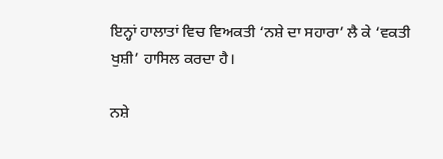ਇਨ੍ਹਾਂ ਹਾਲਾਤਾਂ ਵਿਚ ਵਿਅਕਤੀ ‘ਨਸ਼ੇ ਦਾ ਸਹਾਰਾ’ ਲੈ ਕੇ ‘ਵਕਤੀ ਖੁਸ਼ੀ’ ਹਾਸਿਲ ਕਰਦਾ ਹੈ।

ਨਸ਼ੇ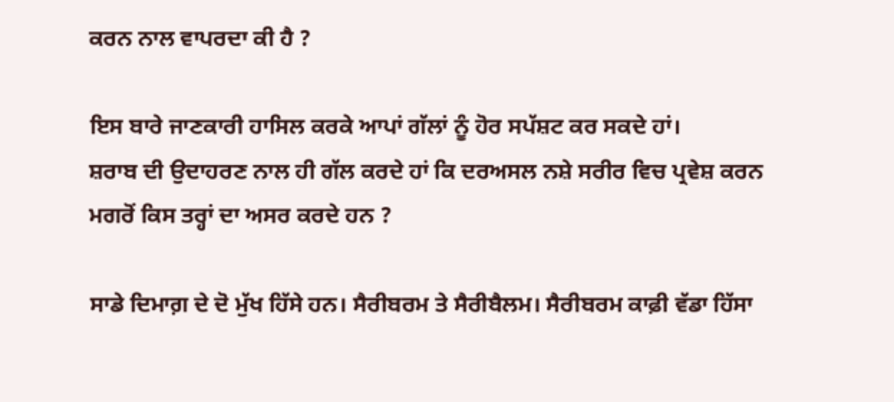ਕਰਨ ਨਾਲ ਵਾਪਰਦਾ ਕੀ ਹੈ ?

ਇਸ ਬਾਰੇ ਜਾਣਕਾਰੀ ਹਾਸਿਲ ਕਰਕੇ ਆਪਾਂ ਗੱਲਾਂ ਨੂੰ ਹੋਰ ਸਪੱਸ਼ਟ ਕਰ ਸਕਦੇ ਹਾਂ।
ਸ਼ਰਾਬ ਦੀ ਉਦਾਹਰਣ ਨਾਲ ਹੀ ਗੱਲ ਕਰਦੇ ਹਾਂ ਕਿ ਦਰਅਸਲ ਨਸ਼ੇ ਸਰੀਰ ਵਿਚ ਪ੍ਰਵੇਸ਼ ਕਰਨ ਮਗਰੋਂ ਕਿਸ ਤਰ੍ਹਾਂ ਦਾ ਅਸਰ ਕਰਦੇ ਹਨ ?

ਸਾਡੇ ਦਿਮਾਗ਼ ਦੇ ਦੋ ਮੁੱਖ ਹਿੱਸੇ ਹਨ। ਸੈਰੀਬਰਮ ਤੇ ਸੈਰੀਬੈਲਮ। ਸੈਰੀਬਰਮ ਕਾਫ਼ੀ ਵੱਡਾ ਹਿੱਸਾ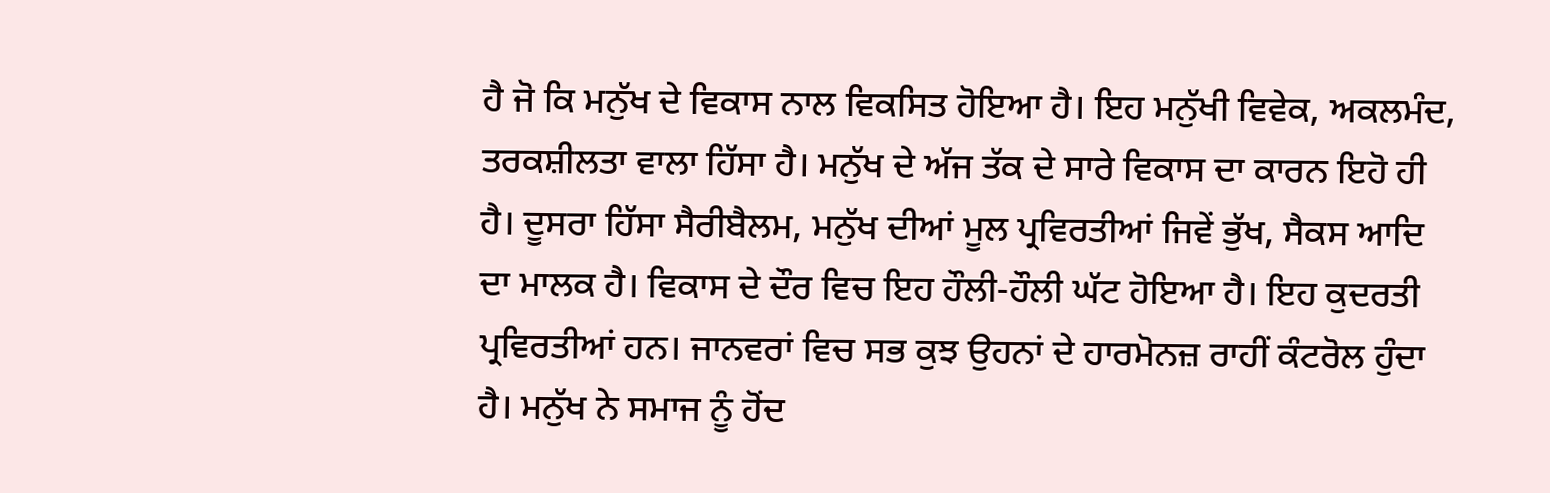ਹੈ ਜੋ ਕਿ ਮਨੁੱਖ ਦੇ ਵਿਕਾਸ ਨਾਲ ਵਿਕਸਿਤ ਹੋਇਆ ਹੈ। ਇਹ ਮਨੁੱਖੀ ਵਿਵੇਕ, ਅਕਲਮੰਦ, ਤਰਕਸ਼ੀਲਤਾ ਵਾਲਾ ਹਿੱਸਾ ਹੈ। ਮਨੁੱਖ ਦੇ ਅੱਜ ਤੱਕ ਦੇ ਸਾਰੇ ਵਿਕਾਸ ਦਾ ਕਾਰਨ ਇਹੋ ਹੀ ਹੈ। ਦੂਸਰਾ ਹਿੱਸਾ ਸੈਰੀਬੈਲਮ, ਮਨੁੱਖ ਦੀਆਂ ਮੂਲ ਪ੍ਰਵਿਰਤੀਆਂ ਜਿਵੇਂ ਭੁੱਖ, ਸੈਕਸ ਆਦਿ ਦਾ ਮਾਲਕ ਹੈ। ਵਿਕਾਸ ਦੇ ਦੌਰ ਵਿਚ ਇਹ ਹੌਲੀ-ਹੌਲੀ ਘੱਟ ਹੋਇਆ ਹੈ। ਇਹ ਕੁਦਰਤੀ ਪ੍ਰਵਿਰਤੀਆਂ ਹਨ। ਜਾਨਵਰਾਂ ਵਿਚ ਸਭ ਕੁਝ ਉਹਨਾਂ ਦੇ ਹਾਰਮੋਨਜ਼ ਰਾਹੀਂ ਕੰਟਰੋਲ ਹੁੰਦਾ ਹੈ। ਮਨੁੱਖ ਨੇ ਸਮਾਜ ਨੂੰ ਹੋਂਦ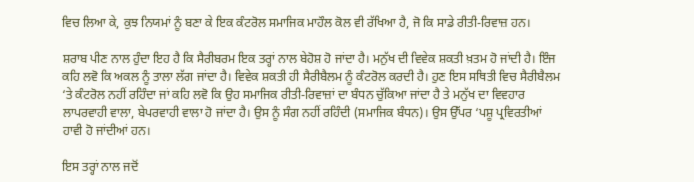ਵਿਚ ਲਿਆ ਕੇ, ਕੁਝ ਨਿਯਮਾਂ ਨੂੰ ਬਣਾ ਕੇ ਇਕ ਕੰਟਰੋਲ ਸਮਾਜਿਕ ਮਾਹੌਲ ਕੋਲ ਵੀ ਰੱਖਿਆ ਹੈ, ਜੋ ਕਿ ਸਾਡੇ ਰੀਤੀ-ਰਿਵਾਜ਼ ਹਨ।

ਸ਼ਰਾਬ ਪੀਣ ਨਾਲ ਹੁੰਦਾ ਇਹ ਹੈ ਕਿ ਸੈਰੀਬਰਮ ਇਕ ਤਰ੍ਹਾਂ ਨਾਲ ਬੇਹੋਸ਼ ਹੋ ਜਾਂਦਾ ਹੈ। ਮਨੁੱਖ ਦੀ ਵਿਵੇਕ ਸ਼ਕਤੀ ਖ਼ਤਮ ਹੋ ਜਾਂਦੀ ਹੈ। ਇੰਜ ਕਹਿ ਲਵੋ ਕਿ ਅਕਲ ਨੂੰ ਤਾਲਾ ਲੱਗ ਜਾਂਦਾ ਹੈ। ਵਿਵੇਕ ਸ਼ਕਤੀ ਹੀ ਸੈਰੀਬੈਲਮ ਨੂੰ ਕੰਟਰੋਲ ਕਰਦੀ ਹੈ। ਹੁਣ ਇਸ ਸਥਿਤੀ ਵਿਚ ਸੈਰੀਬੈਲਮ ‘ਤੇ ਕੰਟਰੋਲ ਨਹੀਂ ਰਹਿੰਦਾ ਜਾਂ ਕਹਿ ਲਵੋ ਕਿ ਉਹ ਸਮਾਜਿਕ ਰੀਤੀ-ਰਿਵਾਜ਼ਾਂ ਦਾ ਬੰਧਨ ਚੁੱਕਿਆ ਜਾਂਦਾ ਹੈ ਤੇ ਮਨੁੱਖ ਦਾ ਵਿਵਹਾਰ ਲਾਪਰਵਾਹੀ ਵਾਲਾ, ਬੇਪਰਵਾਹੀ ਵਾਲਾ ਹੋ ਜਾਂਦਾ ਹੈ। ਉਸ ਨੂੰ ਸੰਗ ਨਹੀਂ ਰਹਿੰਦੀ (ਸਮਾਜਿਕ ਬੰਧਨ)। ਉਸ ਉੱਪਰ ‘ਪਸ਼ੂ ਪ੍ਰਵਿਰਤੀਆਂ ਹਾਵੀ ਹੋ ਜਾਂਦੀਆਂ ਹਨ।

ਇਸ ਤਰ੍ਹਾਂ ਨਾਲ ਜਦੋਂ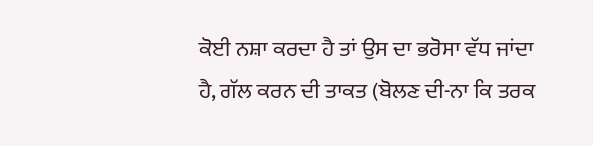ਕੋਈ ਨਸ਼ਾ ਕਰਦਾ ਹੈ ਤਾਂ ਉਸ ਦਾ ਭਰੋਸਾ ਵੱਧ ਜਾਂਦਾ ਹੈ, ਗੱਲ ਕਰਨ ਦੀ ਤਾਕਤ (ਬੋਲਣ ਦੀ-ਨਾ ਕਿ ਤਰਕ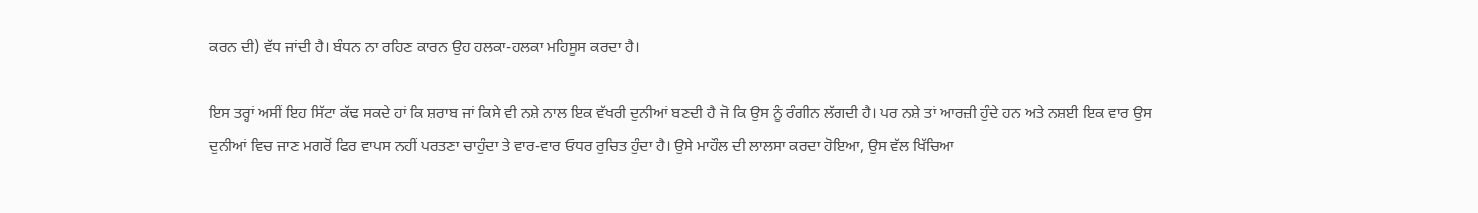ਕਰਨ ਦੀ) ਵੱਧ ਜਾਂਦੀ ਹੈ। ਬੰਧਨ ਨਾ ਰਹਿਣ ਕਾਰਨ ਉਹ ਹਲਕਾ-ਹਲਕਾ ਮਹਿਸੂਸ ਕਰਦਾ ਹੈ।

ਇਸ ਤਰ੍ਹਾਂ ਅਸੀਂ ਇਹ ਸਿੱਟਾ ਕੱਢ ਸਕਦੇ ਹਾਂ ਕਿ ਸ਼ਰਾਬ ਜਾਂ ਕਿਸੇ ਵੀ ਨਸ਼ੇ ਨਾਲ ਇਕ ਵੱਖਰੀ ਦੁਨੀਆਂ ਬਣਦੀ ਹੈ ਜੋ ਕਿ ਉਸ ਨੂੰ ਰੰਗੀਨ ਲੱਗਦੀ ਹੈ। ਪਰ ਨਸ਼ੇ ਤਾਂ ਆਰਜ਼ੀ ਹੁੰਦੇ ਹਨ ਅਤੇ ਨਸ਼ਈ ਇਕ ਵਾਰ ਉਸ ਦੁਨੀਆਂ ਵਿਚ ਜਾਣ ਮਗਰੋਂ ਫਿਰ ਵਾਪਸ ਨਹੀਂ ਪਰਤਣਾ ਚਾਹੁੰਦਾ ਤੇ ਵਾਰ-ਵਾਰ ਓਧਰ ਰੁਚਿਤ ਹੁੰਦਾ ਹੈ। ਉਸੇ ਮਾਹੌਲ ਦੀ ਲਾਲਸਾ ਕਰਦਾ ਹੋਇਆ, ਉਸ ਵੱਲ ਖਿੱਚਿਆ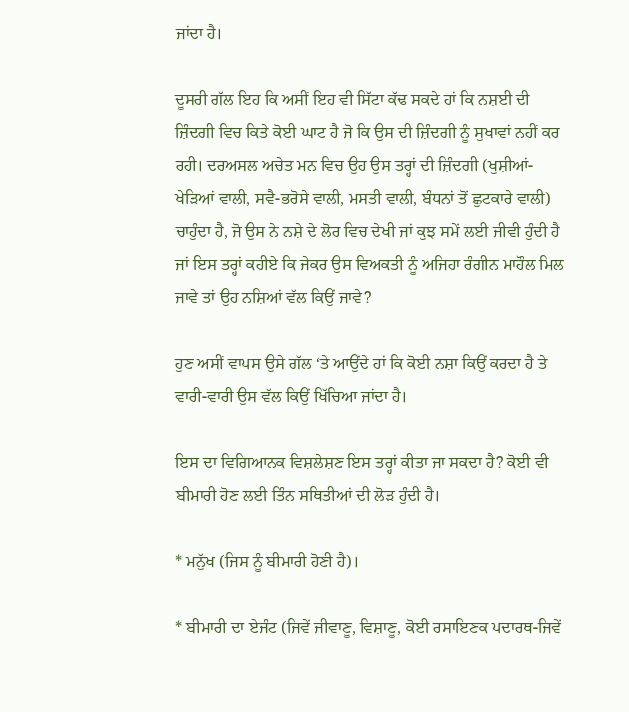ਜਾਂਦਾ ਹੈ।

ਦੂਸਰੀ ਗੱਲ ਇਹ ਕਿ ਅਸੀਂ ਇਹ ਵੀ ਸਿੱਟਾ ਕੱਢ ਸਕਦੇ ਹਾਂ ਕਿ ਨਸ਼ਈ ਦੀ ਜ਼ਿੰਦਗੀ ਵਿਚ ਕਿਤੇ ਕੋਈ ਘਾਟ ਹੈ ਜੋ ਕਿ ਉਸ ਦੀ ਜ਼ਿੰਦਗੀ ਨੂੰ ਸੁਖਾਵਾਂ ਨਹੀਂ ਕਰ ਰਹੀ। ਦਰਅਸਲ ਅਚੇਤ ਮਨ ਵਿਚ ਉਹ ਉਸ ਤਰ੍ਹਾਂ ਦੀ ਜ਼ਿੰਦਗੀ (ਖੁਸ਼ੀਆਂ-ਖੇੜਿਆਂ ਵਾਲੀ, ਸਵੈ-ਭਰੋਸੇ ਵਾਲੀ, ਮਸਤੀ ਵਾਲੀ, ਬੰਧਨਾਂ ਤੋਂ ਛੁਟਕਾਰੇ ਵਾਲੀ) ਚਾਹੁੰਦਾ ਹੈ, ਜੋ ਉਸ ਨੇ ਨਸ਼ੇ ਦੇ ਲੋਰ ਵਿਚ ਦੇਖੀ ਜਾਂ ਕੁਝ ਸਮੇਂ ਲਈ ਜੀਵੀ ਹੁੰਦੀ ਹੈ ਜਾਂ ਇਸ ਤਰ੍ਹਾਂ ਕਹੀਏ ਕਿ ਜੇਕਰ ਉਸ ਵਿਅਕਤੀ ਨੂੰ ਅਜਿਹਾ ਰੰਗੀਨ ਮਾਹੌਲ ਮਿਲ ਜਾਵੇ ਤਾਂ ਉਹ ਨਸ਼ਿਆਂ ਵੱਲ ਕਿਉਂ ਜਾਵੇ?

ਹੁਣ ਅਸੀਂ ਵਾਪਸ ਉਸੇ ਗੱਲ ‘ਤੇ ਆਉਂਦੇ ਹਾਂ ਕਿ ਕੋਈ ਨਸ਼ਾ ਕਿਉਂ ਕਰਦਾ ਹੈ ਤੇ ਵਾਰੀ-ਵਾਰੀ ਉਸ ਵੱਲ ਕਿਉਂ ਖਿੱਚਿਆ ਜਾਂਦਾ ਹੈ।

ਇਸ ਦਾ ਵਿਗਿਆਨਕ ਵਿਸ਼ਲੇਸ਼ਣ ਇਸ ਤਰ੍ਹਾਂ ਕੀਤਾ ਜਾ ਸਕਦਾ ਹੈ? ਕੋਈ ਵੀ ਬੀਮਾਰੀ ਹੋਣ ਲਈ ਤਿੰਨ ਸਥਿਤੀਆਂ ਦੀ ਲੋੜ ਹੁੰਦੀ ਹੈ।

* ਮਨੁੱਖ (ਜਿਸ ਨੂੰ ਬੀਮਾਰੀ ਹੋਣੀ ਹੈ)।

* ਬੀਮਾਰੀ ਦਾ ਏਜੰਟ (ਜਿਵੇਂ ਜੀਵਾਣੂ, ਵਿਸ਼ਾਣੂ, ਕੋਈ ਰਸਾਇਣਕ ਪਦਾਰਥ-ਜਿਵੇਂ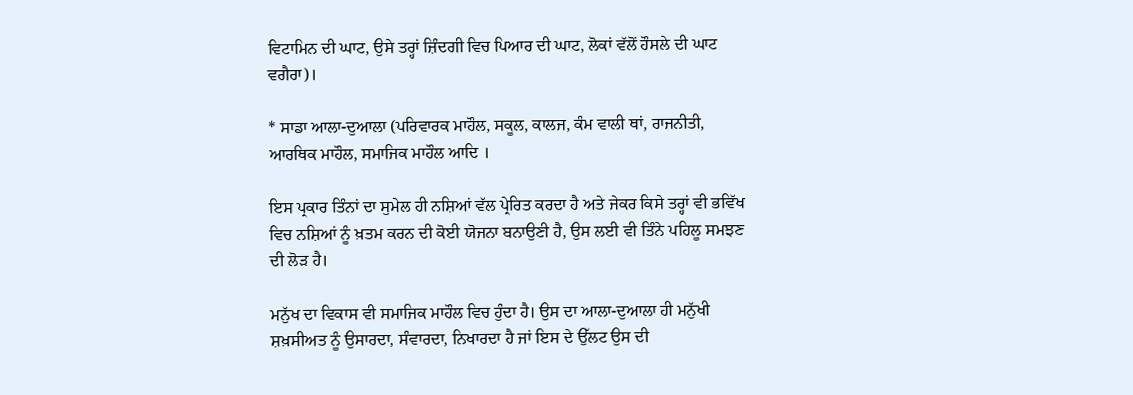ਵਿਟਾਮਿਨ ਦੀ ਘਾਟ, ਉਸੇ ਤਰ੍ਹਾਂ ਜ਼ਿੰਦਗੀ ਵਿਚ ਪਿਆਰ ਦੀ ਘਾਟ, ਲੋਕਾਂ ਵੱਲੋਂ ਹੌਸਲੇ ਦੀ ਘਾਟ ਵਗੈਰਾ)।

* ਸਾਡਾ ਆਲਾ-ਦੁਆਲਾ (ਪਰਿਵਾਰਕ ਮਾਹੌਲ, ਸਕੂਲ, ਕਾਲਜ, ਕੰਮ ਵਾਲੀ ਥਾਂ, ਰਾਜਨੀਤੀ, ਆਰਥਿਕ ਮਾਹੌਲ, ਸਮਾਜਿਕ ਮਾਹੌਲ ਆਦਿ ।

ਇਸ ਪ੍ਰਕਾਰ ਤਿੰਨਾਂ ਦਾ ਸੁਮੇਲ ਹੀ ਨਸ਼ਿਆਂ ਵੱਲ ਪ੍ਰੇਰਿਤ ਕਰਦਾ ਹੈ ਅਤੇ ਜੇਕਰ ਕਿਸੇ ਤਰ੍ਹਾਂ ਵੀ ਭਵਿੱਖ ਵਿਚ ਨਸ਼ਿਆਂ ਨੂੰ ਖ਼ਤਮ ਕਰਨ ਦੀ ਕੋਈ ਯੋਜਨਾ ਬਨਾਉਣੀ ਹੈ, ਉਸ ਲਈ ਵੀ ਤਿੰਨੇ ਪਹਿਲੂ ਸਮਝਣ ਦੀ ਲੋੜ ਹੈ।

ਮਨੁੱਖ ਦਾ ਵਿਕਾਸ ਵੀ ਸਮਾਜਿਕ ਮਾਹੌਲ ਵਿਚ ਹੁੰਦਾ ਹੈ। ਉਸ ਦਾ ਆਲਾ-ਦੁਆਲਾ ਹੀ ਮਨੁੱਖੀ ਸ਼ਖ਼ਸੀਅਤ ਨੂੰ ਉਸਾਰਦਾ, ਸੰਵਾਰਦਾ, ਨਿਖਾਰਦਾ ਹੈ ਜਾਂ ਇਸ ਦੇ ਉੱਲਟ ਉਸ ਦੀ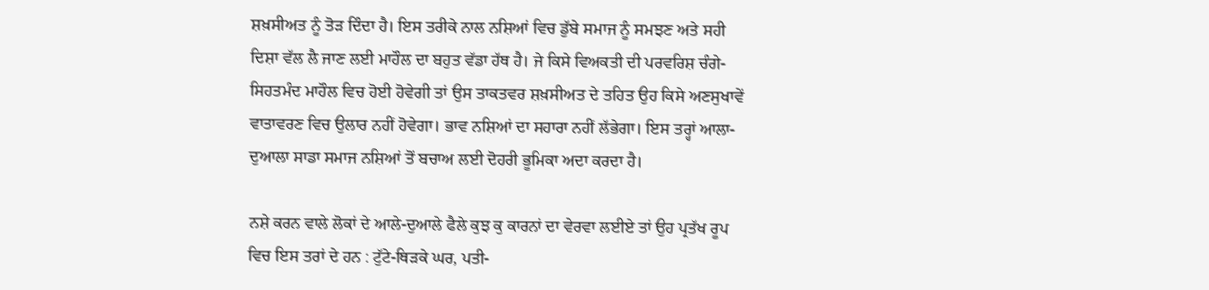ਸ਼ਖ਼ਸੀਅਤ ਨੂੰ ਤੋੜ ਦਿੰਦਾ ਹੈ। ਇਸ ਤਰੀਕੇ ਨਾਲ ਨਸ਼ਿਆਂ ਵਿਚ ਡੁੱਬੇ ਸਮਾਜ ਨੂੰ ਸਮਝਣ ਅਤੇ ਸਹੀ ਦਿਸ਼ਾ ਵੱਲ ਲੈ ਜਾਣ ਲਈ ਮਾਹੌਲ ਦਾ ਬਹੁਤ ਵੱਡਾ ਹੱਥ ਹੈ। ਜੇ ਕਿਸੇ ਵਿਅਕਤੀ ਦੀ ਪਰਵਰਿਸ਼ ਚੰਗੇ-ਸਿਹਤਮੰਦ ਮਾਹੌਲ ਵਿਚ ਹੋਈ ਹੋਵੇਗੀ ਤਾਂ ਉਸ ਤਾਕਤਵਰ ਸ਼ਖ਼ਸੀਅਤ ਦੇ ਤਹਿਤ ਉਹ ਕਿਸੇ ਅਣਸੁਖਾਵੇਂ ਵਾਤਾਵਰਣ ਵਿਚ ਉਲਾਰ ਨਹੀਂ ਹੋਵੇਗਾ। ਭਾਵ ਨਸ਼ਿਆਂ ਦਾ ਸਹਾਰਾ ਨਹੀਂ ਲੱਭੇਗਾ। ਇਸ ਤਰ੍ਹਾਂ ਆਲਾ-ਦੁਆਲਾ ਸਾਡਾ ਸਮਾਜ ਨਸ਼ਿਆਂ ਤੋਂ ਬਚਾਅ ਲਈ ਦੋਹਰੀ ਭੂਮਿਕਾ ਅਦਾ ਕਰਦਾ ਹੈ।

ਨਸ਼ੇ ਕਰਨ ਵਾਲੇ ਲੋਕਾਂ ਦੇ ਆਲੇ-ਦੁਆਲੇ ਫੈਲੇ ਕੁਝ ਕੁ ਕਾਰਨਾਂ ਦਾ ਵੇਰਵਾ ਲਈਏ ਤਾਂ ਉਹ ਪ੍ਰਤੱਖ ਰੂਪ ਵਿਚ ਇਸ ਤਰਾਂ ਦੇ ਹਨ : ਟੁੱਟੇ-ਥਿੜਕੇ ਘਰ, ਪਤੀ-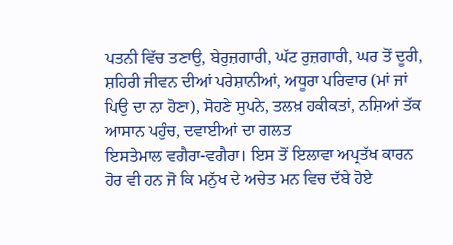ਪਤਨੀ ਵਿੱਚ ਤਣਾਉ, ਬੇਰੁਜ਼ਗਾਰੀ, ਘੱਟ ਰੁਜ਼ਗਾਰੀ, ਘਰ ਤੋਂ ਦੂਰੀ, ਸ਼ਹਿਰੀ ਜੀਵਨ ਦੀਆਂ ਪਰੇਸ਼ਾਨੀਆਂ, ਅਧੂਰਾ ਪਰਿਵਾਰ (ਮਾਂ ਜਾਂ ਪਿਉ ਦਾ ਨਾ ਹੋਣਾ), ਸੋਹਣੇ ਸੁਪਨੇ, ਤਲਖ਼ ਹਕੀਕਤਾਂ, ਨਸ਼ਿਆਂ ਤੱਕ ਆਸਾਨ ਪਹੁੰਚ, ਦਵਾਈਆਂ ਦਾ ਗਲਤ
ਇਸਤੇਮਾਲ ਵਗੈਰਾ-ਵਗੈਰਾ। ਇਸ ਤੋਂ ਇਲਾਵਾ ਅਪ੍ਰਤੱਖ ਕਾਰਨ ਹੋਰ ਵੀ ਹਨ ਜੋ ਕਿ ਮਨੁੱਖ ਦੇ ਅਚੇਤ ਮਨ ਵਿਚ ਦੱਬੇ ਹੋਏ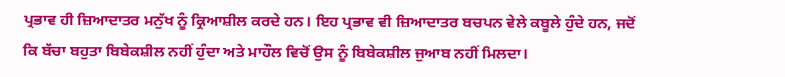ਪ੍ਰਭਾਵ ਹੀ ਜ਼ਿਆਦਾਤਰ ਮਨੁੱਖ ਨੂੰ ਕ੍ਰਿਆਸ਼ੀਲ ਕਰਦੇ ਹਨ। ਇਹ ਪ੍ਰਭਾਵ ਵੀ ਜ਼ਿਆਦਾਤਰ ਬਚਪਨ ਵੇਲੇ ਕਬੂਲੇ ਹੁੰਦੇ ਹਨ, ਜਦੋਂ ਕਿ ਬੱਚਾ ਬਹੁਤਾ ਬਿਬੇਕਸ਼ੀਲ ਨਹੀਂ ਹੁੰਦਾ ਅਤੇ ਮਾਹੌਲ ਵਿਚੋਂ ਉਸ ਨੂੰ ਬਿਬੇਕਸ਼ੀਲ ਜੁਆਬ ਨਹੀਂ ਮਿਲਦਾ।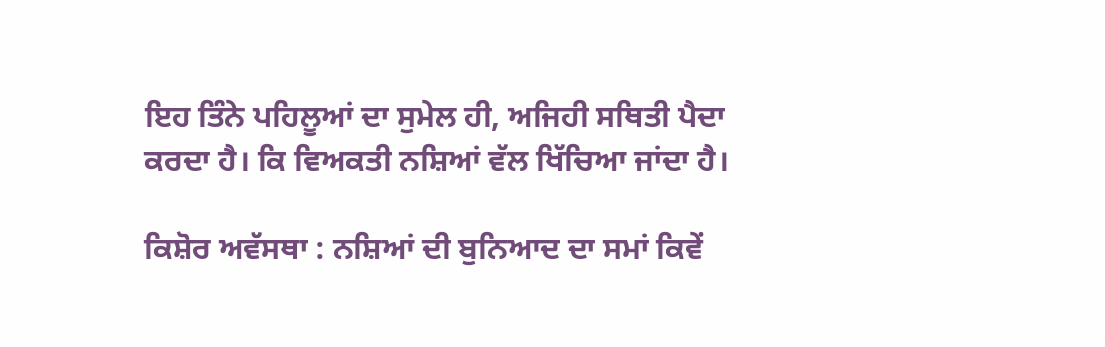ਇਹ ਤਿੰਨੇ ਪਹਿਲੂਆਂ ਦਾ ਸੁਮੇਲ ਹੀ, ਅਜਿਹੀ ਸਥਿਤੀ ਪੈਦਾ ਕਰਦਾ ਹੈ। ਕਿ ਵਿਅਕਤੀ ਨਸ਼ਿਆਂ ਵੱਲ ਖਿੱਚਿਆ ਜਾਂਦਾ ਹੈ।

ਕਿਸ਼ੋਰ ਅਵੱਸਥਾ : ਨਸ਼ਿਆਂ ਦੀ ਬੁਨਿਆਦ ਦਾ ਸਮਾਂ ਕਿਵੇਂ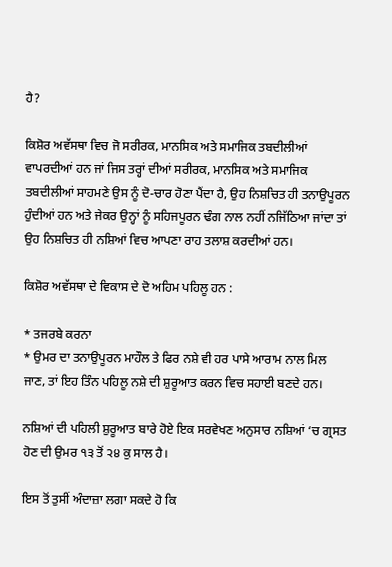ਹੈ?

ਕਿਸ਼ੋਰ ਅਵੱਸਥਾ ਵਿਚ ਜੋ ਸਰੀਰਕ, ਮਾਨਸਿਕ ਅਤੇ ਸਮਾਜਿਕ ਤਬਦੀਲੀਆਂ ਵਾਪਰਦੀਆਂ ਹਨ ਜਾਂ ਜਿਸ ਤਰ੍ਹਾਂ ਦੀਆਂ ਸਰੀਰਕ, ਮਾਨਸਿਕ ਅਤੇ ਸਮਾਜਿਕ ਤਬਦੀਲੀਆਂ ਸਾਹਮਣੇ ਉਸ ਨੂੰ ਦੋ-ਚਾਰ ਹੋਣਾ ਪੈਂਦਾ ਹੈ, ਉਹ ਨਿਸ਼ਚਿਤ ਹੀ ਤਨਾਉਪੂਰਨ ਹੁੰਦੀਆਂ ਹਨ ਅਤੇ ਜੇਕਰ ਉਨ੍ਹਾਂ ਨੂੰ ਸਹਿਜਪੂਰਨ ਢੰਗ ਨਾਲ ਨਹੀਂ ਨਜਿੱਠਿਆ ਜਾਂਦਾ ਤਾਂ ਉਹ ਨਿਸ਼ਚਿਤ ਹੀ ਨਸ਼ਿਆਂ ਵਿਚ ਆਪਣਾ ਰਾਹ ਤਲਾਸ਼ ਕਰਦੀਆਂ ਹਨ।

ਕਿਸ਼ੋਰ ਅਵੱਸਥਾ ਦੇ ਵਿਕਾਸ ਦੇ ਦੋ ਅਹਿਮ ਪਹਿਲੂ ਹਨ :

* ਤਜਰਬੇ ਕਰਨਾ
* ਉਮਰ ਦਾ ਤਨਾਉਪੂਰਨ ਮਾਹੌਲ ਤੇ ਫਿਰ ਨਸ਼ੇ ਵੀ ਹਰ ਪਾਸੇ ਆਰਾਮ ਨਾਲ ਮਿਲ ਜਾਣ, ਤਾਂ ਇਹ ਤਿੰਨ ਪਹਿਲੂ ਨਸ਼ੇ ਦੀ ਸ਼ੁਰੂਆਤ ਕਰਨ ਵਿਚ ਸਹਾਈ ਬਣਦੇ ਹਨ।

ਨਸ਼ਿਆਂ ਦੀ ਪਹਿਲੀ ਸ਼ੁਰੂਆਤ ਬਾਰੇ ਹੋਏ ਇਕ ਸਰਵੇਖਣ ਅਨੁਸਾਰ ਨਸ਼ਿਆਂ ‘ਚ ਗ੍ਰਸਤ ਹੋਣ ਦੀ ਉਮਰ ੧੩ ਤੋਂ ੨੪ ਕੁ ਸਾਲ ਹੈ।

ਇਸ ਤੋਂ ਤੁਸੀਂ ਅੰਦਾਜ਼ਾ ਲਗਾ ਸਕਦੇ ਹੋ ਕਿ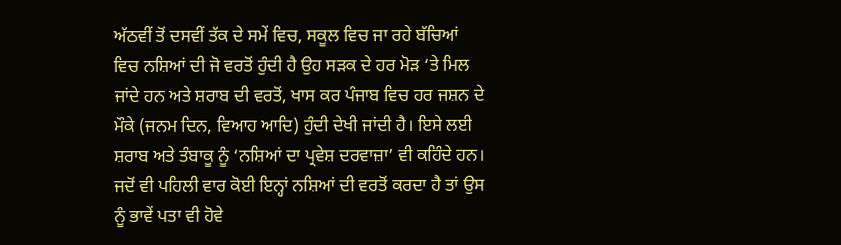ਅੱਠਵੀਂ ਤੋਂ ਦਸਵੀਂ ਤੱਕ ਦੇ ਸਮੇਂ ਵਿਚ, ਸਕੂਲ ਵਿਚ ਜਾ ਰਹੇ ਬੱਚਿਆਂ ਵਿਚ ਨਸ਼ਿਆਂ ਦੀ ਜੋ ਵਰਤੋਂ ਹੁੰਦੀ ਹੈ ਉਹ ਸੜਕ ਦੇ ਹਰ ਮੋੜ ‘ਤੇ ਮਿਲ ਜਾਂਦੇ ਹਨ ਅਤੇ ਸ਼ਰਾਬ ਦੀ ਵਰਤੋਂ, ਖਾਸ ਕਰ ਪੰਜਾਬ ਵਿਚ ਹਰ ਜਸ਼ਨ ਦੇ ਮੌਕੇ (ਜਨਮ ਦਿਨ, ਵਿਆਹ ਆਦਿ) ਹੁੰਦੀ ਦੇਖੀ ਜਾਂਦੀ ਹੈ। ਇਸੇ ਲਈ ਸ਼ਰਾਬ ਅਤੇ ਤੰਬਾਕੂ ਨੂੰ ‘ਨਸ਼ਿਆਂ ਦਾ ਪ੍ਰਵੇਸ਼ ਦਰਵਾਜ਼ਾ’ ਵੀ ਕਹਿੰਦੇ ਹਨ। ਜਦੋਂ ਵੀ ਪਹਿਲੀ ਵਾਰ ਕੋਈ ਇਨ੍ਹਾਂ ਨਸ਼ਿਆਂ ਦੀ ਵਰਤੋਂ ਕਰਦਾ ਹੈ ਤਾਂ ਉਸ ਨੂੰ ਭਾਵੇਂ ਪਤਾ ਵੀ ਹੋਵੇ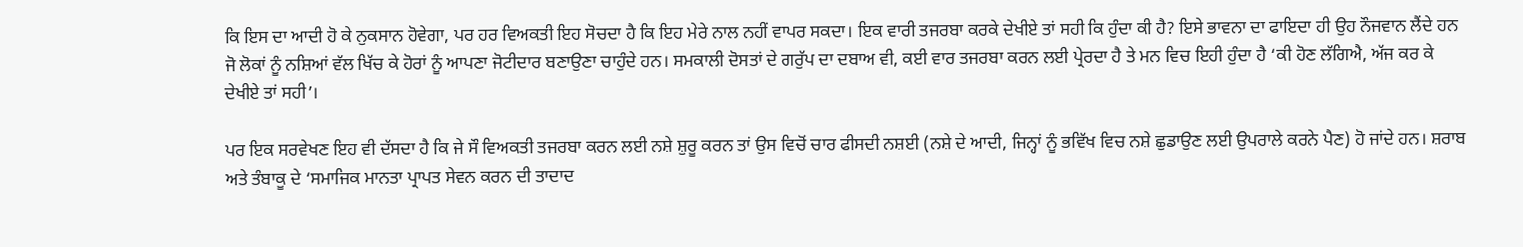ਕਿ ਇਸ ਦਾ ਆਦੀ ਹੋ ਕੇ ਨੁਕਸਾਨ ਹੋਵੇਗਾ, ਪਰ ਹਰ ਵਿਅਕਤੀ ਇਹ ਸੋਚਦਾ ਹੈ ਕਿ ਇਹ ਮੇਰੇ ਨਾਲ ਨਹੀਂ ਵਾਪਰ ਸਕਦਾ। ਇਕ ਵਾਰੀ ਤਜਰਬਾ ਕਰਕੇ ਦੇਖੀਏ ਤਾਂ ਸਹੀ ਕਿ ਹੁੰਦਾ ਕੀ ਹੈ? ਇਸੇ ਭਾਵਨਾ ਦਾ ਫਾਇਦਾ ਹੀ ਉਹ ਨੌਜਵਾਨ ਲੈਂਦੇ ਹਨ ਜੋ ਲੋਕਾਂ ਨੂੰ ਨਸ਼ਿਆਂ ਵੱਲ ਖਿੱਚ ਕੇ ਹੋਰਾਂ ਨੂੰ ਆਪਣਾ ਜੋਟੀਦਾਰ ਬਣਾਉਣਾ ਚਾਹੁੰਦੇ ਹਨ। ਸਮਕਾਲੀ ਦੋਸਤਾਂ ਦੇ ਗਰੁੱਪ ਦਾ ਦਬਾਅ ਵੀ, ਕਈ ਵਾਰ ਤਜਰਬਾ ਕਰਨ ਲਈ ਪ੍ਰੇਰਦਾ ਹੈ ਤੇ ਮਨ ਵਿਚ ਇਹੀ ਹੁੰਦਾ ਹੈ ‘ਕੀ ਹੋਣ ਲੱਗਿਐ, ਅੱਜ ਕਰ ਕੇ ਦੇਖੀਏ ਤਾਂ ਸਹੀ’।

ਪਰ ਇਕ ਸਰਵੇਖਣ ਇਹ ਵੀ ਦੱਸਦਾ ਹੈ ਕਿ ਜੇ ਸੌ ਵਿਅਕਤੀ ਤਜਰਬਾ ਕਰਨ ਲਈ ਨਸ਼ੇ ਸ਼ੁਰੂ ਕਰਨ ਤਾਂ ਉਸ ਵਿਚੋਂ ਚਾਰ ਫੀਸਦੀ ਨਸ਼ਈ (ਨਸ਼ੇ ਦੇ ਆਦੀ, ਜਿਨ੍ਹਾਂ ਨੂੰ ਭਵਿੱਖ ਵਿਚ ਨਸ਼ੇ ਛੁਡਾਉਣ ਲਈ ਉਪਰਾਲੇ ਕਰਨੇ ਪੈਣ) ਹੋ ਜਾਂਦੇ ਹਨ। ਸ਼ਰਾਬ ਅਤੇ ਤੰਬਾਕੂ ਦੇ ‘ਸਮਾਜਿਕ ਮਾਨਤਾ ਪ੍ਰਾਪਤ ਸੇਵਨ ਕਰਨ ਦੀ ਤਾਦਾਦ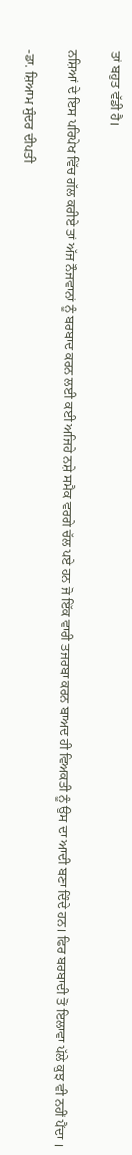ਤਾਂ ਬਹੁਤ ਵੱਡੀ ਹੈ।

ਨਸ਼ਿਆਂ ਦੇ ਇਸ ਪਰਿਪੇਖ ਵਿੱਚ ਗੱਲ ਕਰੀਏ ਤਾਂ ਅੱਜ ਨੌਜਵਾਨਾਂ ਨੂੰ ਬਰਬਾਦ ਕਰਨ ਲਈ ਕਈ ਅਜਿਹੇ ਨਸ਼ੇ ਸਮੈਕ ਵਰਗੇ ਚੱਲ ਪਏ ਹਨ ਜੋ ਇੱਕ ਵਾਰੀ ਤਜਰਬਾ ਕਰਨ ਬਾਅਦ ਹੀ ਵਿਅਕਤੀ ਨੂੰ ਉਸ ਦਾ ਆਦੀ ਬਣਾ ਦਿੰਦੇ ਹਨ। ਫਿਰ ਬਰਬਾਦੀ ਤੋਂ ਇਲਾਵਾ ਪੱਲੇ ਕੁਝ ਵੀ ਨਹੀਂ ਪੈਂਦਾ ।

-ਡਾ. ਸ਼ਿਆਮ ਸੁੰਦਰ ਦੀਪਤੀ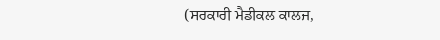(ਸਰਕਾਰੀ ਮੈਡੀਕਲ ਕਾਲਜ,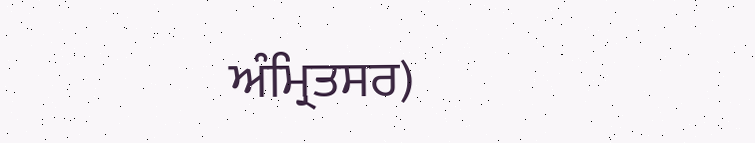ਅੰਮ੍ਰਿਤਸਰ)